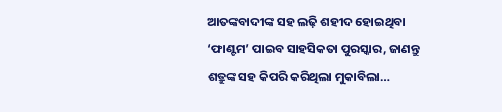ଆତଙ୍କବାଦୀଙ୍କ ସହ ଲଢ଼ି ଶହୀଦ ହୋଇଥିବା ‘ଫାଣ୍ଟମ’ ପାଇବ ସାହସିକତା ପୁରସ୍କାର, ଜାଣନ୍ତୁ ଶତ୍ରୁଙ୍କ ସହ କିପରି କରିଥିଲା ମୁକାବିଲା…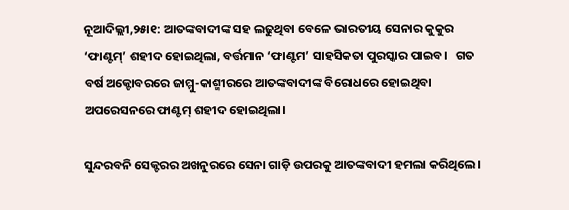ନୂଆଦିଲ୍ଲୀ,୨୫ା୧: ଆତଙ୍କବାଦୀଙ୍କ ସହ ଲଢୁଥିବା ବେଳେ ଭାରତୀୟ ସେନାର କୁକୁର ‘ଫାଣ୍ଟମ୍’ ଶହୀଦ ହୋଇଥିଲା, ବର୍ତ୍ତମାନ ‘ଫାଣ୍ଟମ’ ସାହସିକତା ପୁରସ୍କାର ପାଇବ।   ଗତ ବର୍ଷ ଅକ୍ଟୋବରରେ ଜାମ୍ମୁ-କାଶ୍ମୀରରେ ଆତଙ୍କବାଦୀଙ୍କ ବିରୋଧରେ ହୋଇଥିବା ଅପରେସନରେ ଫାଣ୍ଟମ୍ ଶହୀଦ ହୋଇଥିଲା।

ସୁନ୍ଦରବନି ସେକ୍ଟରର ଅଖନୁରରେ ସେନା ଗାଡ଼ି ଉପରକୁ ଆତଙ୍କବାଦୀ ହମଲା କରିଥିଲେ।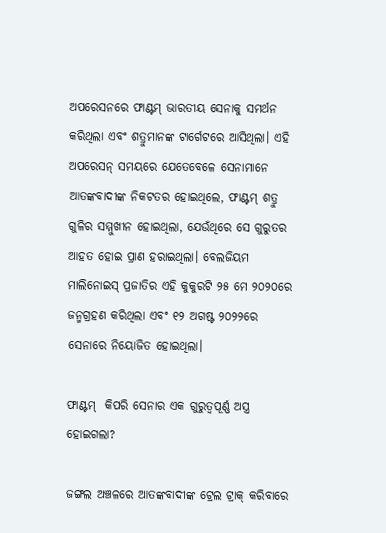ଅପରେସନରେ ଫାଣ୍ଟମ୍ ଭାରତୀୟ ସେନାକୁ ସମର୍ଥନ କରିଥିଲା ଏବଂ ଶତ୍ରୁମାନଙ୍କ ଟାର୍ଗେଟରେ ଆସିଥିଲା। ଏହି ଅପରେସନ୍ ସମୟରେ ଯେତେବେଳେ ସେନାମାନେ ଆତଙ୍କବାଦୀଙ୍କ ନିକଟତର ହୋଇଥିଲେ, ଫାଣ୍ଟମ୍ ଶତ୍ରୁ ଗୁଳିର ସମ୍ମୁଖୀନ ହୋଇଥିଲା, ଯେଉଁଥିରେ ସେ ଗୁରୁତର ଆହତ ହୋଇ ପ୍ରାଣ ହରାଇଥିଲା। ବେଲଜିୟମ ମାଲିନୋଇସ୍ ପ୍ରଜାତିର ଏହି କୁକୁରଟି ୨୫ ମେ ୨୦୨୦ରେ ଜନ୍ମଗ୍ରହଣ କରିଥିଲା ଏବଂ ୧୨ ଅଗଷ୍ଟ ୨୦୨୨ରେ ସେନାରେ ନିୟୋଜିତ ହୋଇଥିଲା।

ଫାଣ୍ଟମ୍  କିପରି ସେନାର ଏକ ଗୁରୁତ୍ୱପୂର୍ଣ୍ଣ ଅସ୍ତ୍ର ହୋଇଗଲା?

ଜଙ୍ଗଲ ଅଞ୍ଚଳରେ ଆତଙ୍କବାଦୀଙ୍କ ଟ୍ରେଲ ଟ୍ରାକ୍ କରିବାରେ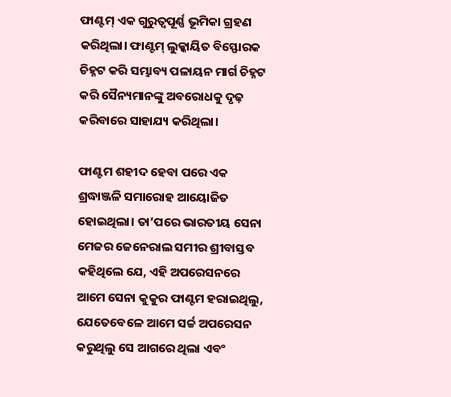ଫାଣ୍ଟମ୍ ଏକ ଗୁରୁତ୍ୱପୂର୍ଣ୍ଣ ଭୂମିକା ଗ୍ରହଣ କରିଥିଲା। ଫାଣ୍ଟମ୍ ଲୁକ୍କାୟିତ ବିସ୍ଫୋରକ ଚିହ୍ନଟ କରି ସମ୍ଭାବ୍ୟ ପଳାୟନ ମାର୍ଗ ଚିହ୍ନଟ କରି ସୈନ୍ୟମାନଙ୍କୁ ଅବରୋଧକୁ ଦୃଢ଼ କରିବାରେ ସାହାଯ୍ୟ କରିଥିଲା।

ଫାଣ୍ଟମ ଶହୀଦ ହେବା ପରେ ଏକ ଶ୍ରଦ୍ଧାଞ୍ଜଳି ସମାରୋହ ଆୟୋଜିତ ହୋଇଥିଲା। ତା’ପରେ ଭାରତୀୟ ସେନା ମେଜର ଜେନେରାଲ ସମୀର ଶ୍ରୀବାସ୍ତବ କହିଥିଲେ ଯେ, ଏହି ଅପରେସନରେ ଆମେ ସେନା କୁକୁର ଫାଣ୍ଟମ ହରାଇଥିଲୁ, ଯେତେବେଳେ ଆମେ ସର୍ଚ୍ଚ ଅପରେସନ କରୁଥିଲୁ ସେ ଆଗରେ ଥିଲା ଏବଂ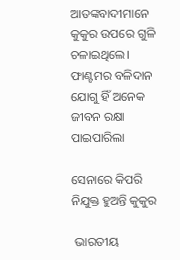ଆତଙ୍କବାଦୀମାନେ କୁକୁର ଉପରେ ଗୁଳି ଚଳାଇଥିଲେ। ଫାଣ୍ଟମର ବଳିଦାନ ଯୋଗୁ ହିଁ ଅନେକ ଜୀବନ ରକ୍ଷା ପାଇପାରିଲା

ସେନାରେ କିପରି ନିଯୁକ୍ତ ହୁଅନ୍ତି କୁକୁର

 ଭାରତୀୟ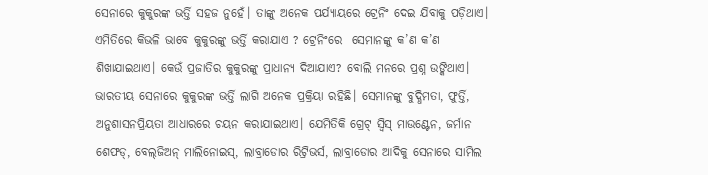ସେନାରେ କୁକୁରଙ୍କ ଭର୍ତ୍ତି ସହଜ ନୁହେଁ। ତାଙ୍କୁ ଅନେକ ପର୍ଯ୍ୟାୟରେ ଟ୍ରେନିଂ ଦେଇ ଯିବାକୁ ପଡ଼ିଥାଏ। ଏମିତିରେ କିଭଳି ଭାବେ କୁକୁରଙ୍କୁ ଭର୍ତ୍ତି କରାଯାଏ ? ଟ୍ରେନିଂରେ  ସେମାନଙ୍କୁ କ’ଣ କ’ଣ ଶିଖାଯାଇଥାଏ। କେଉଁ ପ୍ରଜାତିର କୁକୁରଙ୍କୁ ପ୍ରାଧାନ୍ୟ ଦିଆଯାଏ? ବୋଲି ମନରେ ପ୍ରଶ୍ନ ଉଙ୍କିଥାଏ।
ଭାରତୀୟ ସେନାରେ କୁକୁରଙ୍କ ଭର୍ତ୍ତି ଲାଗି ଅନେକ ପ୍ରକ୍ରିୟା ରହିଛି। ସେମାନଙ୍କୁ ବୁଦ୍ଧିମତା, ଫୁର୍ତ୍ତି, ଅନୁଶାସନପ୍ରିୟତା ଆଧାରରେ ଚୟନ କରାଯାଇଥାଏ। ଯେମିତିକି ଗ୍ରେଟ୍‌ ସ୍ବିସ୍‌ ମାଉଣ୍ଟେନ, ଜର୍ମାନ ଶେଫଡ୍‌, ବେଲ୍‌ଜିଅନ୍‌ ମାଲିନୋଇସ୍‌, ଲାବ୍ରାଡୋର ରିଟ୍ରିଭର୍ସ, ଲାବ୍ରାଡୋର ଆଦିକୁ ସେନାରେ ସାମିଲ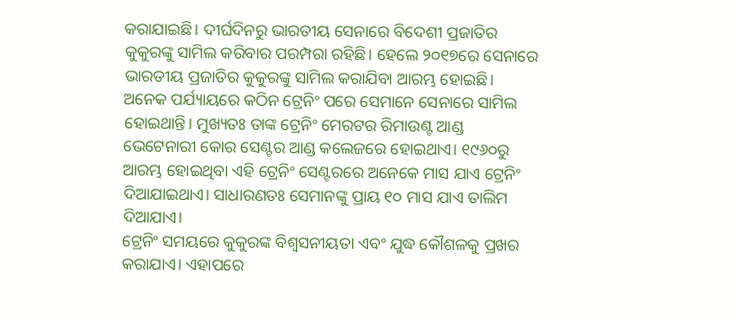କରାଯାଇଛି। ଦୀର୍ଘଦିନରୁ ଭାରତୀୟ ସେନାରେ ବିଦେଶୀ ପ୍ରଜାତିର କୁକୁରଙ୍କୁ ସାମିଲ କରିବାର ପରମ୍ପରା ରହିଛି। ହେଲେ ୨୦୧୭ରେ ସେନାରେ ଭାରତୀୟ ପ୍ରଜାତିର କୁକୁରଙ୍କୁ ସାମିଲ କରାଯିବା ଆରମ୍ଭ ହୋଇଛି।
ଅନେକ ପର୍ଯ୍ୟାୟରେ କଠିନ ଟ୍ରେନିଂ ପରେ ସେମାନେ ସେନାରେ ସାମିଲ ହୋଇଥାନ୍ତି। ମୁଖ୍ୟତଃ ତାଙ୍କ ଟ୍ରେନିଂ ମେରଟର ରିମାଉଣ୍ଟ ଆଣ୍ଡ ଭେଟେନାରୀ କୋର ସେଣ୍ଟର ଆଣ୍ଡ କଲେଜରେ ହୋଇଥାଏ। ୧୯୬୦ରୁ ଆରମ୍ଭ ହୋଇଥିବା ଏହି ଟ୍ରେନିଂ ସେଣ୍ଟରରେ ଅନେକେ ମାସ ଯାଏ ଟ୍ରେନିଂ ଦିଆଯାଇଥାଏ। ସାଧାରଣତଃ ସେମାନଙ୍କୁ ପ୍ରାୟ ୧୦ ମାସ ଯାଏ ତାଲିମ ଦିଆଯାଏ।
ଟ୍ରେନିଂ ସମୟରେ କୁକୁରଙ୍କ ବିଶ୍ୱସନୀୟତା ଏବଂ ଯୁଦ୍ଧ କୌଶଳକୁ ପ୍ରଖର କରାଯାଏ। ଏହାପରେ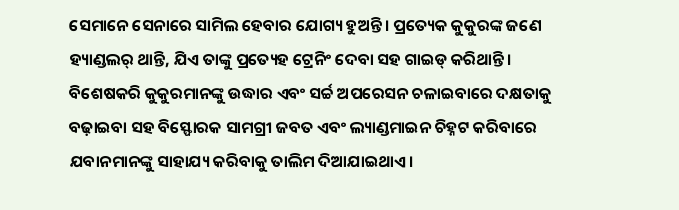ସେମାନେ ସେନାରେ ସାମିଲ ହେବାର ଯୋଗ୍ୟ ହୁଅନ୍ତି। ପ୍ରତ୍ୟେକ କୁକୁରଙ୍କ ଜଣେ ହ୍ୟାଣ୍ଡଲର୍‌ ଥାନ୍ତି, ଯିଏ ତାଙ୍କୁ ପ୍ରତ୍ୟେହ ଟ୍ରେନିଂ ଦେବା ସହ ଗାଇଡ୍‌ କରିଥାନ୍ତି।
ବିଶେଷକରି କୁକୁରମାନଙ୍କୁ ଉଦ୍ଧାର ଏବଂ ସର୍ଚ୍ଚ ଅପରେସନ ଚଳାଇବାରେ ଦକ୍ଷତାକୁ ବଢ଼ାଇବା ସହ ବିସ୍ଫୋରକ ସାମଗ୍ରୀ ଜବତ ଏବଂ ଲ୍ୟାଣ୍ଡମାଇନ ଚିହ୍ନଟ କରିବାରେ ଯବାନମାନଙ୍କୁ ସାହାଯ୍ୟ କରିବାକୁ ତାଲିମ ଦିଆଯାଇଥାଏ।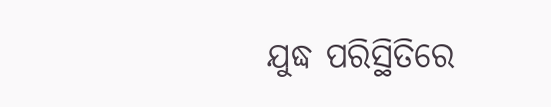ଯୁଦ୍ଧ ପରିସ୍ଥିତିରେ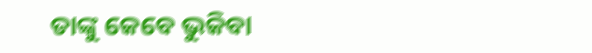ତାଙ୍କୁ କେବେ ଭୁକିବା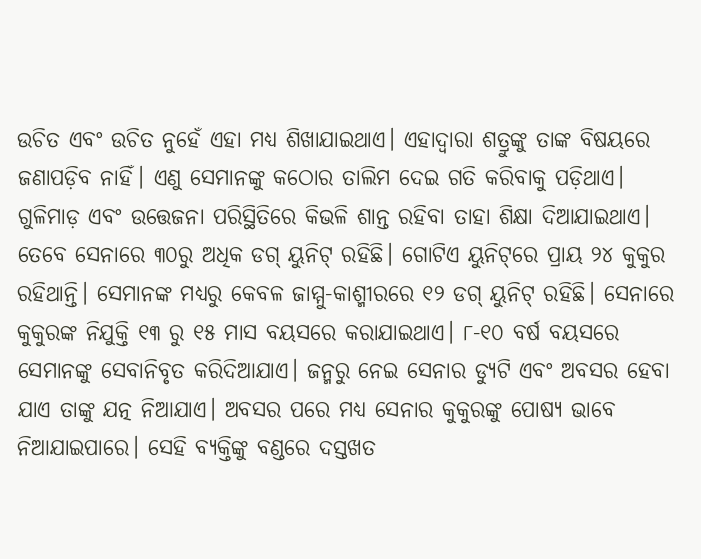ଉଚିତ ଏବଂ ଉଚିତ ନୁହେଁ ଏହା ମଧ୍ୟ ଶିଖାଯାଇଥାଏ। ଏହାଦ୍ୱାରା ଶତ୍ରୁଙ୍କୁ ତାଙ୍କ ବିଷୟରେ ଜଣାପଡ଼ିବ ନାହିଁ। ଏଣୁ ସେମାନଙ୍କୁ କଠୋର ତାଲିମ ଦେଇ ଗତି କରିବାକୁ ପଡ଼ିଥାଏ। ଗୁଳିମାଡ଼ ଏବଂ ଉତ୍ତେଜନା ପରିସ୍ଥିତିରେ କିଭଳି ଶାନ୍ତ ରହିବା ତାହା ଶିକ୍ଷା ଦିଆଯାଇଥାଏ।
ତେବେ ସେନାରେ ୩୦ରୁ ଅଧିକ ଡଗ୍‌ ୟୁନିଟ୍‌ ରହିଛି। ଗୋଟିଏ ୟୁନିଟ୍‌ରେ ପ୍ରାୟ ୨୪ କୁକୁର ରହିଥାନ୍ତି। ସେମାନଙ୍କ ମଧ୍ୟରୁ କେବଳ ଜାମ୍ମୁ-କାଶ୍ମୀରରେ ୧୨ ଡଗ୍‌ ୟୁନିଟ୍‌ ରହିଛି। ସେନାରେ କୁକୁରଙ୍କ ନିଯୁକ୍ତି ୧୩ ରୁ ୧୫ ମାସ ବୟସରେ କରାଯାଇଥାଏ। ୮-୧୦ ବର୍ଷ ବୟସରେ ସେମାନଙ୍କୁ ସେବାନିବୃତ କରିଦିଆଯାଏ। ଜନ୍ମରୁ ନେଇ ସେନାର ଡ୍ୟୁଟି ଏବଂ ଅବସର ହେବା ଯାଏ ତାଙ୍କୁ ଯତ୍ନ ନିଆଯାଏ। ଅବସର ପରେ ମଧ୍ୟ ସେନାର କୁକୁରଙ୍କୁ ପୋଷ୍ୟ ଭାବେ ନିଆଯାଇପାରେ। ସେହି ବ୍ୟକ୍ତିଙ୍କୁ ବଣ୍ଡରେ ଦସ୍ତଖତ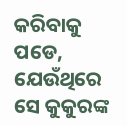କରିବାକୁ ପଡେ, ଯେଉଁଥିରେ ସେ କୁକୁରଙ୍କ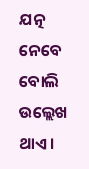ଯତ୍ନ ନେବେ ବୋଲି ଉଲ୍ଲେଖ ଥାଏ।